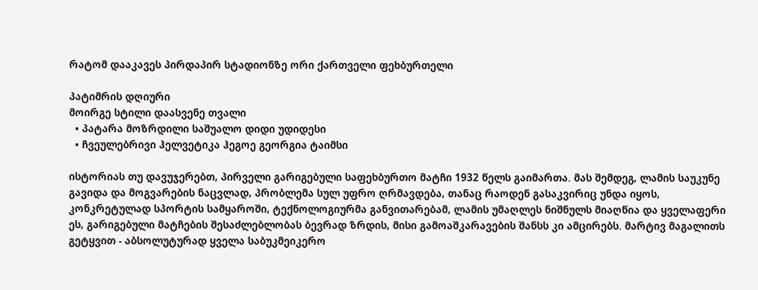რატომ დააკავეს პირდაპირ სტადიონზე ორი ქართველი ფეხბურთელი

პატიმრის დღიური
მოირგე სტილი დაასვენე თვალი
  • პატარა მოზრდილი საშუალო დიდი უდიდესი
  • ჩვეულებრივი ჰელვეტიკა ჰეგოე გეორგია ტაიმსი

ისტორიას თუ დავუჯერებთ, პირველი გარიგებული საფეხბურთო მატჩი 1932 წელს გაიმართა. მას შემდეგ, ლამის საუკუნე გავიდა და მოგვარების ნაცვლად, პრობლემა სულ უფრო ღრმავდება, თანაც რაოდენ გასაკვირიც უნდა იყოს, კონკრეტულად სპორტის სამყაროში, ტექნოლოგიურმა განვითარებამ, ლამის უმაღლეს ნიშნულს მიაღწია და ყველაფერი ეს, გარიგებული მატჩების შესაძლებლობას ბევრად ზრდის, მისი გამოაშკარავების შანსს კი ამცირებს. მარტივ მაგალითს გეტყვით - აბსოლუტურად ყველა საბუკმეიკერო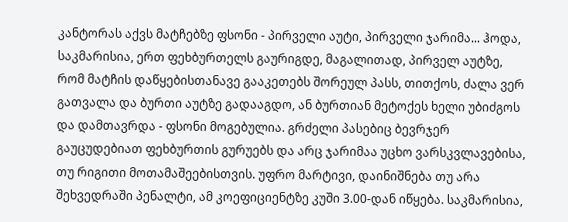კანტორას აქვს მატჩებზე ფსონი - პირველი აუტი, პირველი ჯარიმა... ჰოდა, საკმარისია, ერთ ფეხბურთელს გაურიგდე, მაგალითად, პირველ აუტზე, რომ მატჩის დაწყებისთანავე გააკეთებს შორეულ პასს, თითქოს, ძალა ვერ გათვალა და ბურთი აუტზე გადააგდო, ან ბურთიან მეტოქეს ხელი უბიძგოს და დამთავრდა - ფსონი მოგებულია. გრძელი პასებიც ბევრჯერ გაუცუდებიათ ფეხბურთის გურუებს და არც ჯარიმაა უცხო ვარსკვლავებისა, თუ რიგითი მოთამაშეებისთვის. უფრო მარტივი, დაინიშნება თუ არა შეხვედრაში პენალტი, ამ კოეფიციენტზე კუში 3.00-დან იწყება. საკმარისია,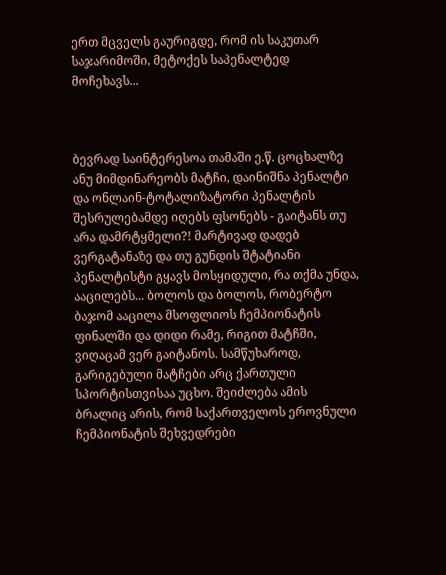ერთ მცველს გაურიგდე, რომ ის საკუთარ საჯარიმოში, მეტოქეს საპენალტედ მოჩეხავს...



ბევრად საინტერესოა თამაში ე.წ. ცოცხალზე ანუ მიმდინარეობს მატჩი, დაინიშნა პენალტი და ონლაინ-ტოტალიზატორი პენალტის შესრულებამდე იღებს ფსონებს - გაიტანს თუ არა დამრტყმელი?! მარტივად დადებ ვერგატანაზე და თუ გუნდის შტატიანი პენალტისტი გყავს მოსყიდული, რა თქმა უნდა, ააცილებს... ბოლოს და ბოლოს, რობერტო ბაჯომ ააცილა მსოფლიოს ჩემპიონატის ფინალში და დიდი რამე, რიგით მატჩში, ვიღაცამ ვერ გაიტანოს. სამწუხაროდ, გარიგებული მატჩები არც ქართული სპორტისთვისაა უცხო. შეიძლება ამის ბრალიც არის, რომ საქართველოს ეროვნული ჩემპიონატის შეხვედრები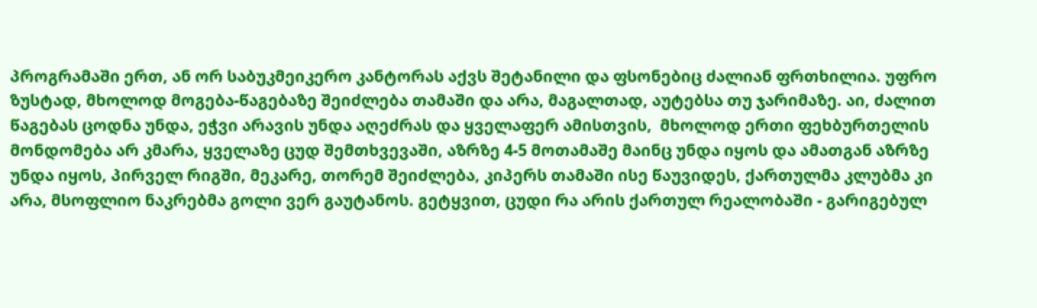პროგრამაში ერთ, ან ორ საბუკმეიკერო კანტორას აქვს შეტანილი და ფსონებიც ძალიან ფრთხილია. უფრო ზუსტად, მხოლოდ მოგება-წაგებაზე შეიძლება თამაში და არა, მაგალთად, აუტებსა თუ ჯარიმაზე. აი, ძალით წაგებას ცოდნა უნდა, ეჭვი არავის უნდა აღეძრას და ყველაფერ ამისთვის,  მხოლოდ ერთი ფეხბურთელის მონდომება არ კმარა, ყველაზე ცუდ შემთხვევაში, აზრზე 4-5 მოთამაშე მაინც უნდა იყოს და ამათგან აზრზე უნდა იყოს, პირველ რიგში, მეკარე, თორემ შეიძლება, კიპერს თამაში ისე წაუვიდეს, ქართულმა კლუბმა კი არა, მსოფლიო ნაკრებმა გოლი ვერ გაუტანოს. გეტყვით, ცუდი რა არის ქართულ რეალობაში - გარიგებულ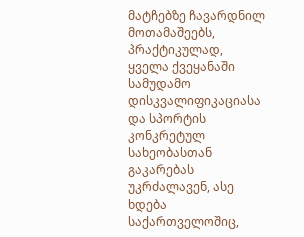მატჩებზე ჩავარდნილ მოთამაშეებს, პრაქტიკულად, ყველა ქვეყანაში სამუდამო დისკვალიფიკაციასა და სპორტის კონკრეტულ სახეობასთან გაკარებას უკრძალავენ, ასე ხდება საქართველოშიც,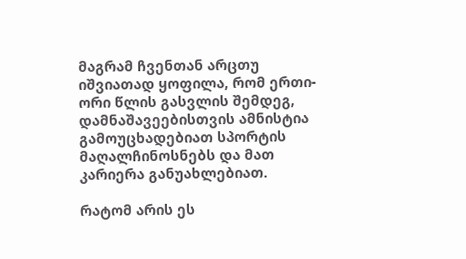მაგრამ ჩვენთან არცთუ იშვიათად ყოფილა, რომ ერთი-ორი წლის გასვლის შემდეგ, დამნაშავეებისთვის ამნისტია გამოუცხადებიათ სპორტის მაღალჩინოსნებს და მათ კარიერა განუახლებიათ.

რატომ არის ეს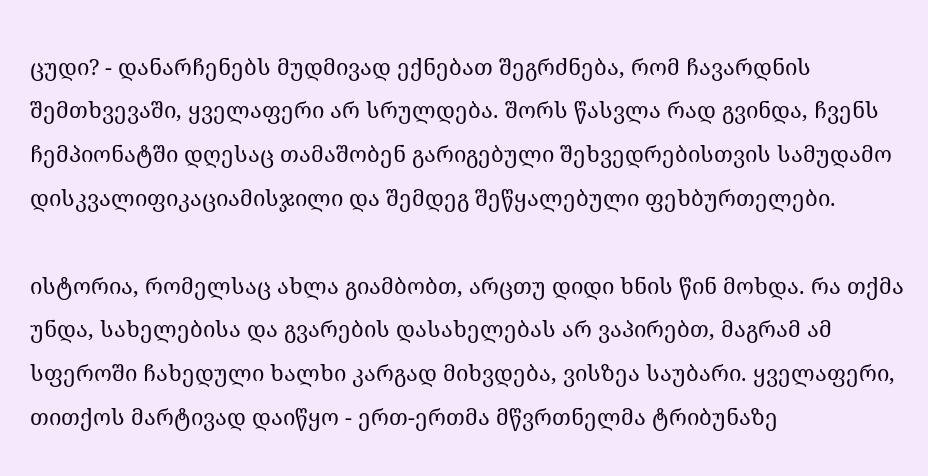ცუდი? - დანარჩენებს მუდმივად ექნებათ შეგრძნება, რომ ჩავარდნის შემთხვევაში, ყველაფერი არ სრულდება. შორს წასვლა რად გვინდა, ჩვენს ჩემპიონატში დღესაც თამაშობენ გარიგებული შეხვედრებისთვის სამუდამო დისკვალიფიკაციამისჯილი და შემდეგ შეწყალებული ფეხბურთელები.

ისტორია, რომელსაც ახლა გიამბობთ, არცთუ დიდი ხნის წინ მოხდა. რა თქმა უნდა, სახელებისა და გვარების დასახელებას არ ვაპირებთ, მაგრამ ამ სფეროში ჩახედული ხალხი კარგად მიხვდება, ვისზეა საუბარი. ყველაფერი, თითქოს მარტივად დაიწყო - ერთ-ერთმა მწვრთნელმა ტრიბუნაზე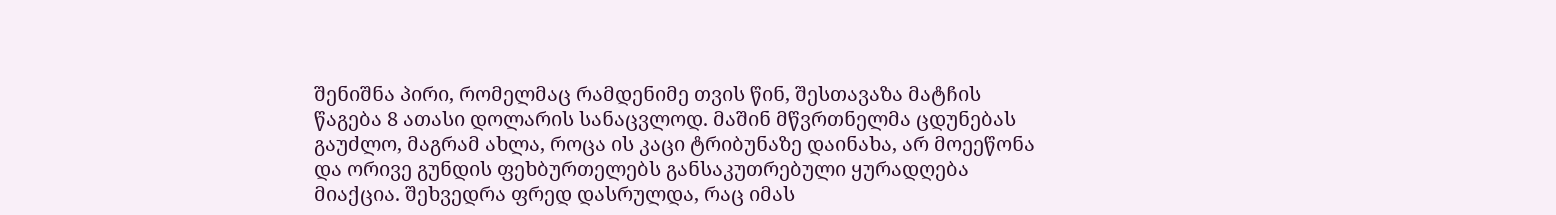შენიშნა პირი, რომელმაც რამდენიმე თვის წინ, შესთავაზა მატჩის წაგება 8 ათასი დოლარის სანაცვლოდ. მაშინ მწვრთნელმა ცდუნებას გაუძლო, მაგრამ ახლა, როცა ის კაცი ტრიბუნაზე დაინახა, არ მოეეწონა და ორივე გუნდის ფეხბურთელებს განსაკუთრებული ყურადღება მიაქცია. შეხვედრა ფრედ დასრულდა, რაც იმას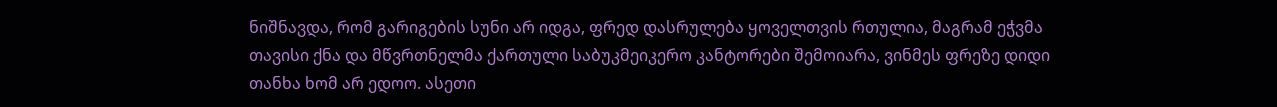ნიშნავდა, რომ გარიგების სუნი არ იდგა, ფრედ დასრულება ყოველთვის რთულია, მაგრამ ეჭვმა თავისი ქნა და მწვრთნელმა ქართული საბუკმეიკერო კანტორები შემოიარა, ვინმეს ფრეზე დიდი თანხა ხომ არ ედოო. ასეთი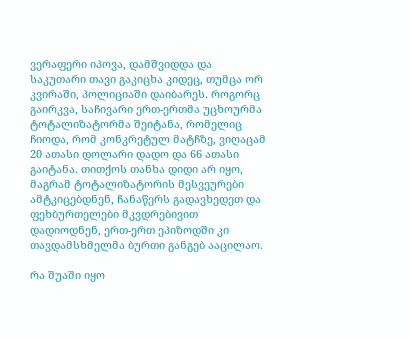ვერაფერი იპოვა, დამშვიდდა და საკუთარი თავი გაკიცხა კიდეც, თუმცა ორ კვირაში, პოლიციაში დაიბარეს. როგორც გაირკვა, საჩივარი ერთ-ერთმა უცხოურმა ტოტალიზატორმა შეიტანა, რომელიც ჩიოდა, რომ კონკრეტულ მატჩზე, ვიღაცამ 20 ათასი დოლარი დადო და 66 ათასი გაიტანა. თითქოს თანხა დიდი არ იყო, მაგრამ ტოტალიზატორის მესვეურები ამტკიცებდნენ, ჩანაწერს გადავხედეთ და ფეხბურთელები მკვდრებივით დადიოდნენ, ერთ-ერთ ეპიზოდში კი  თავდამსხმელმა ბურთი განგებ ააცილაო.

რა შუაში იყო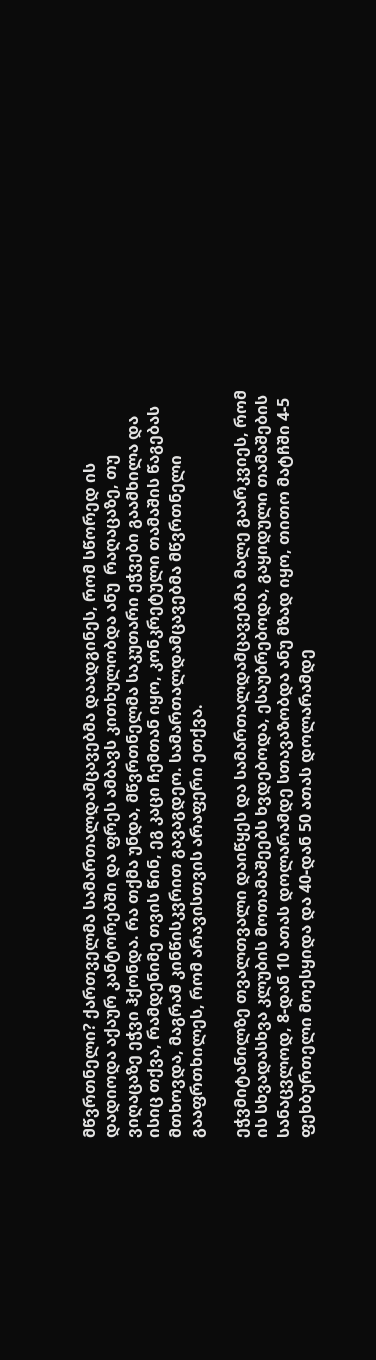მწვრთნელი? ქართველმა სამართალდამცავებმა დაადგინეს, რომ სწორედ ის დადიოდა აქაურ კანტორებში და ფრეს ამბავს კითხულობდა ანუ  რაღაცაზე, თუ ვიღაცაზე ეჭვი ჰქონდა. რა თქმა უნდა, მწვრთნელმა საკუთარი ეჭვები გაამხილა და ისიც თქვა, რამდენიმე თვის წინ, ეგ კაცი ჩემთან იყო, კონკრეტული თამაშის წაგებას მთხოვდა, მაგრამ კინწისკვრით გავაგდეო. სამართალდამცავებმა მწვრთნელი გააფრთხილეს, რომ არავისთვის არაფერი ეთქვა.

ეჭვმიტანილზე თვალთვალი დაიწყეს და სამართალდამცავებმა მალე გაარკვიეს, რომ ის სხვადასხვა კლუბის მოთამაშეებს ხვდებოდა, ესაუბრებოდა, გაყიდული თამაშების სანაცვლოდ, 8-დან 10 ათას დოლარამდე სთავაზობდა ანუ მზად იყო, თითო მატჩში 4-5 ფეხბურთელი მოესყიდა და 40-დან 50 ათას დოლარამდე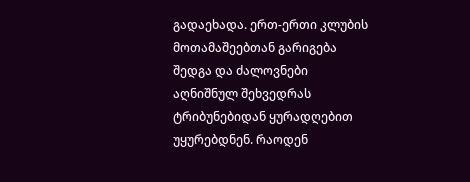გადაეხადა. ერთ-ერთი კლუბის მოთამაშეებთან გარიგება შედგა და ძალოვნები აღნიშნულ შეხვედრას ტრიბუნებიდან ყურადღებით უყურებდნენ. რაოდენ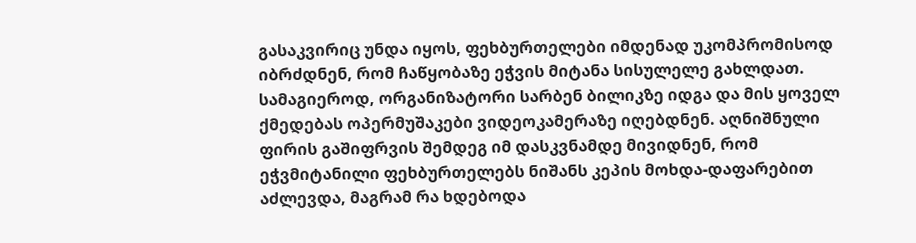გასაკვირიც უნდა იყოს, ფეხბურთელები იმდენად უკომპრომისოდ იბრძდნენ, რომ ჩაწყობაზე ეჭვის მიტანა სისულელე გახლდათ. სამაგიეროდ, ორგანიზატორი სარბენ ბილიკზე იდგა და მის ყოველ ქმედებას ოპერმუშაკები ვიდეოკამერაზე იღებდნენ. აღნიშნული ფირის გაშიფრვის შემდეგ იმ დასკვნამდე მივიდნენ, რომ ეჭვმიტანილი ფეხბურთელებს ნიშანს კეპის მოხდა-დაფარებით აძლევდა, მაგრამ რა ხდებოდა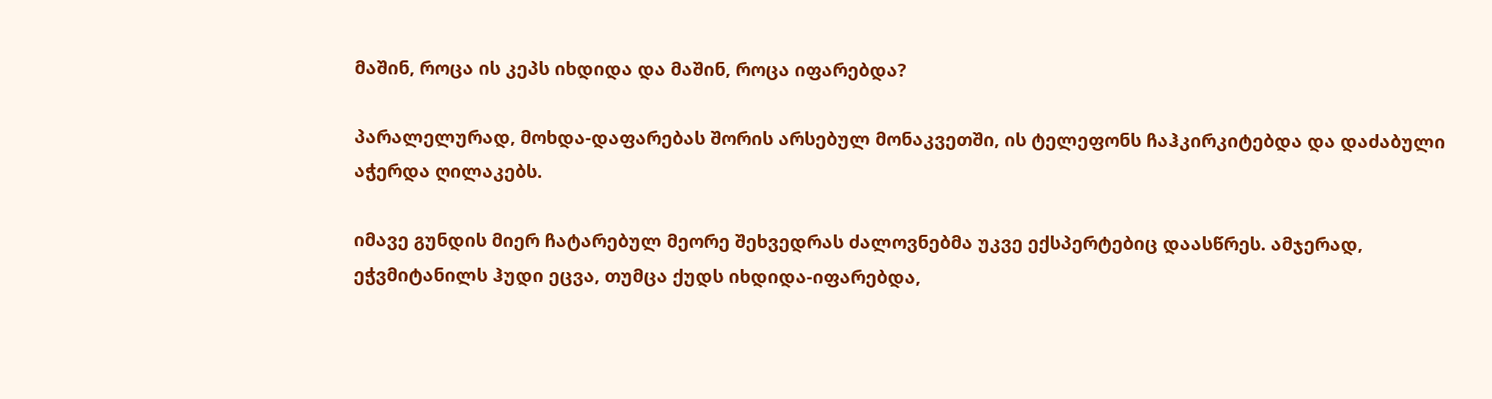მაშინ, როცა ის კეპს იხდიდა და მაშინ, როცა იფარებდა?

პარალელურად, მოხდა-დაფარებას შორის არსებულ მონაკვეთში, ის ტელეფონს ჩაჰკირკიტებდა და დაძაბული აჭერდა ღილაკებს.

იმავე გუნდის მიერ ჩატარებულ მეორე შეხვედრას ძალოვნებმა უკვე ექსპერტებიც დაასწრეს. ამჯერად, ეჭვმიტანილს ჰუდი ეცვა, თუმცა ქუდს იხდიდა-იფარებდა,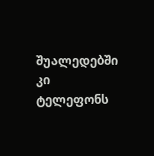შუალედებში კი ტელეფონს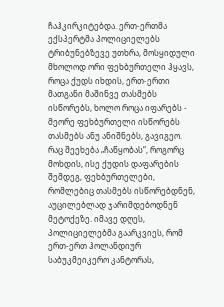ჩაჰკირკიტებდა. ერთ-ერთმა ექსპერტმა პოლიციელებს ტრიბუნებზევე უთხრა, მოსყიდული მხოლოდ ორი ფეხბურთელი ჰყავს, როცა ქუდს იხდის, ერთ-ერთი მათგანი მაშინვე თასმებს ისწორებს, ხოლო როცა იფარებს - მეორე ფეხბურთელი ისწორებს თასმებს ანუ ანიშნებს, გავიგეო. რაც შეეხება „ჩაწყობას“, როგორც მოხდის, ისე ქუდის დაფარების შემდეგ, ფეხბურთელები, რომლებიც თასმებს ისწორებდნენ, აუცილებლად ჯარიმდებოდნენ მეტოქეზე. იმავე დღეს, პოლიციელებმა გაარკვიეს, რომ ერთ-ერთ ჰოლანდიურ საბუკმეიკერო კანტორას,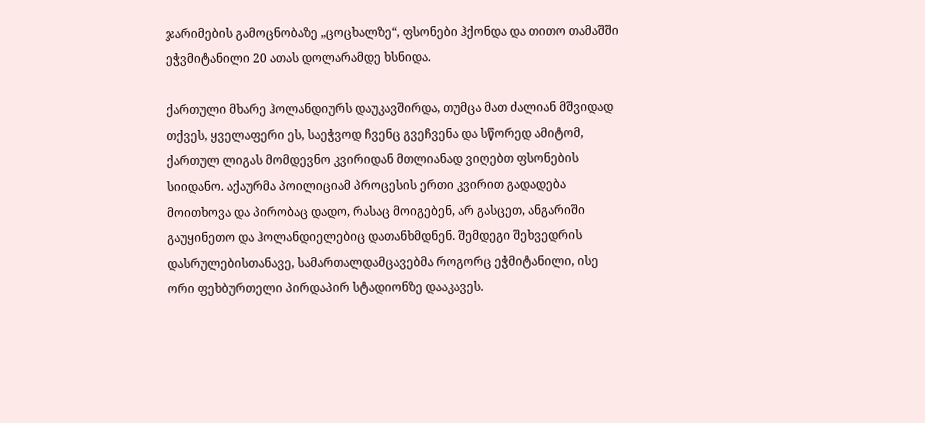ჯარიმების გამოცნობაზე „ცოცხალზე“, ფსონები ჰქონდა და თითო თამაშში ეჭვმიტანილი 20 ათას დოლარამდე ხსნიდა.

ქართული მხარე ჰოლანდიურს დაუკავშირდა, თუმცა მათ ძალიან მშვიდად თქვეს, ყველაფერი ეს, საეჭვოდ ჩვენც გვეჩვენა და სწორედ ამიტომ, ქართულ ლიგას მომდევნო კვირიდან მთლიანად ვიღებთ ფსონების სიიდანო. აქაურმა პოილიციამ პროცესის ერთი კვირით გადადება მოითხოვა და პირობაც დადო, რასაც მოიგებენ, არ გასცეთ, ანგარიში გაუყინეთო და ჰოლანდიელებიც დათანხმდნენ. შემდეგი შეხვედრის დასრულებისთანავე, სამართალდამცავებმა როგორც ეჭმიტანილი, ისე ორი ფეხბურთელი პირდაპირ სტადიონზე დააკავეს.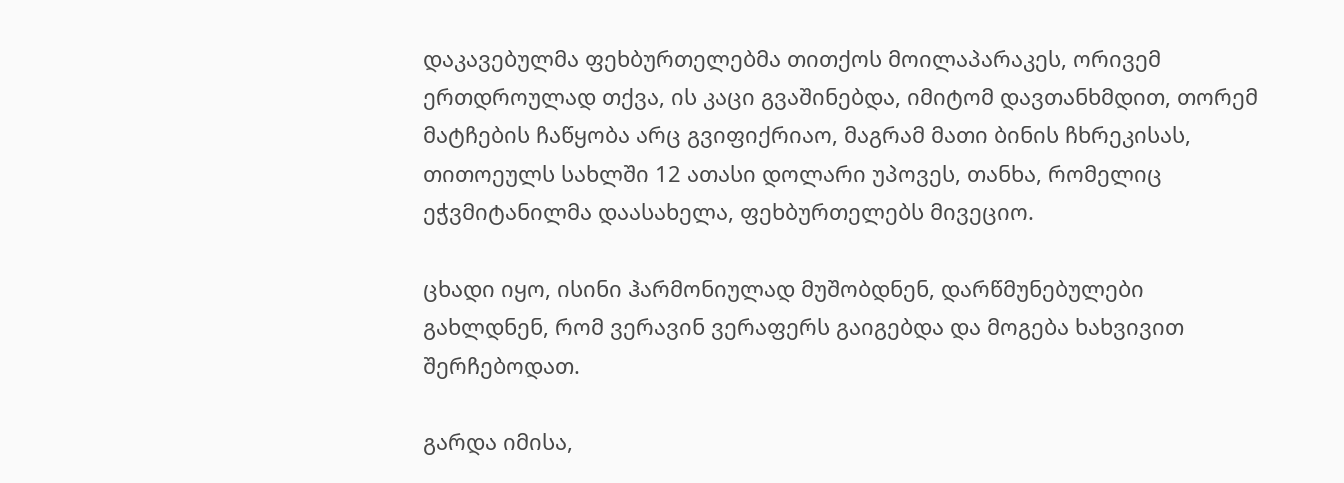დაკავებულმა ფეხბურთელებმა თითქოს მოილაპარაკეს, ორივემ ერთდროულად თქვა, ის კაცი გვაშინებდა, იმიტომ დავთანხმდით, თორემ მატჩების ჩაწყობა არც გვიფიქრიაო, მაგრამ მათი ბინის ჩხრეკისას, თითოეულს სახლში 12 ათასი დოლარი უპოვეს, თანხა, რომელიც ეჭვმიტანილმა დაასახელა, ფეხბურთელებს მივეციო.

ცხადი იყო, ისინი ჰარმონიულად მუშობდნენ, დარწმუნებულები გახლდნენ, რომ ვერავინ ვერაფერს გაიგებდა და მოგება ხახვივით შერჩებოდათ.

გარდა იმისა,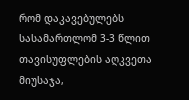რომ დაკავებულებს სასამართლომ 3-3 წლით თავისუფლების აღკვეთა მიუსაჯა,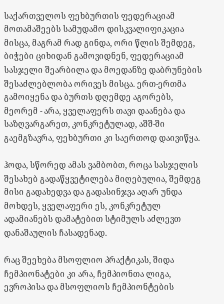საქართველოს ფეხბურთის ფედერაციამ მოთამაშეებს სამუდამო დისკვალიფიკაცია მისცა, მაგრამ რად გინდა, ორი წლის შემდეგ, ბიჭები ციხიდან გამოვიდნენ, ფედერაციამ სასჯელი შეარბილა და მოედანზე დაბრუნების შესაძლებლობა ორივეს მისცა. ერთ-ერთმა გამოიყენა და ბურთს დღემდე აგორებს, მეორემ - არა, ყველაფერს თავი დაანება და საზღვარგარეთ, კონკრეტულად, აშშ-ში გაემგზავრა, ფეხბურთი კი საერთოდ დაივიწყა.

ჰოდა, სწორედ ამას ვამბობთ, როცა სასჯელის შესახებ გადაწყვეტილება მიღებულია, შემდეგ მისი გადახედვა და გადასინჯვა აღარ უნდა მოხდეს, ყველაფერი ეს, კონკრეტულ ადამიანებს დამატებით სტიმულს აძლევთ დანაშაულის ჩასადენად.

რაც შეეხება მსოფლიო პრაქტიკას, შიდა ჩემპიონატები კი არა, ჩემპიონთა ლიგა, ევროპისა და მსოფლიოს ჩემპიონტების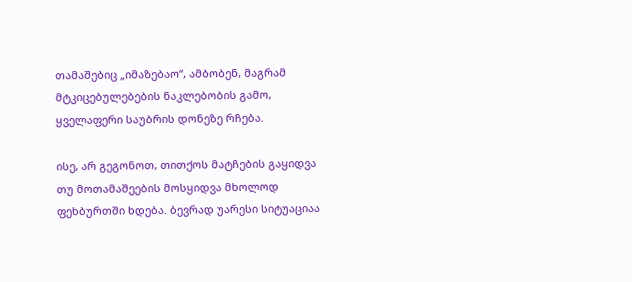თამაშებიც „იმაზებაო“, ამბობენ, მაგრამ მტკიცებულებების ნაკლებობის გამო, ყველაფერი საუბრის დონეზე რჩება.

ისე, არ გეგონოთ, თითქოს მატჩების გაყიდვა თუ მოთამაშეების მოსყიდვა მხოლოდ ფეხბურთში ხდება. ბევრად უარესი სიტუაციაა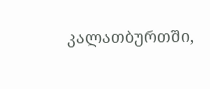კალათბურთში,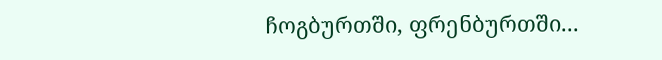ჩოგბურთში, ფრენბურთში...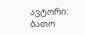ავტორი: ბათო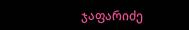ჯაფარიძე